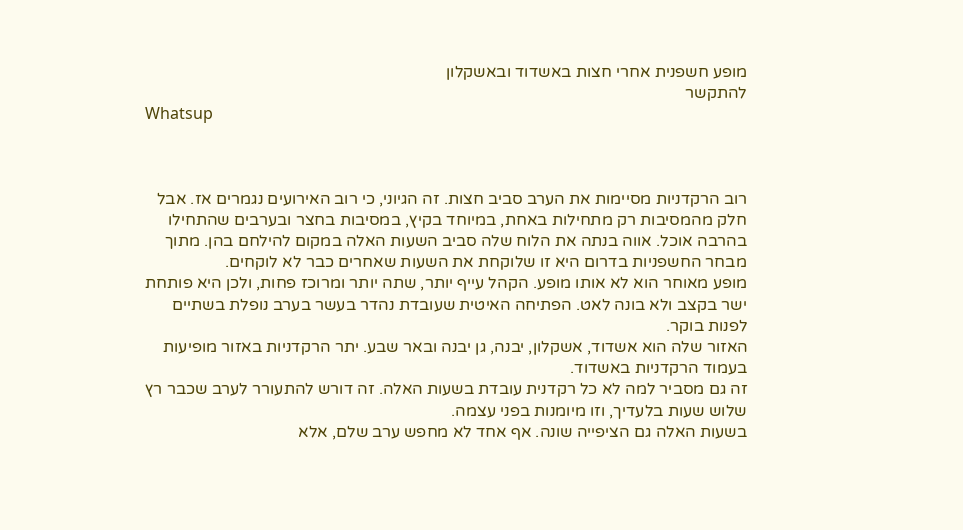מופע חשפנית אחרי חצות באשדוד ובאשקלון
להתקשר
Whatsup



רוב הרקדניות מסיימות את הערב סביב חצות. זה הגיוני, כי רוב האירועים נגמרים אז. אבל חלק מהמסיבות רק מתחילות באחת, במיוחד בקיץ, במסיבות בחצר ובערבים שהתחילו בהרבה אוכל. אווה בנתה את הלוח שלה סביב השעות האלה במקום להילחם בהן. מתוך מבחר החשפניות בדרום היא זו שלוקחת את השעות שאחרים כבר לא לוקחים.
מופע מאוחר הוא לא אותו מופע. הקהל עייף יותר, שתה יותר ומרוכז פחות, ולכן היא פותחת ישר בקצב ולא בונה לאט. הפתיחה האיטית שעובדת נהדר בעשר בערב נופלת בשתיים לפנות בוקר.
האזור שלה הוא אשדוד, אשקלון, יבנה, גן יבנה ובאר שבע. יתר הרקדניות באזור מופיעות בעמוד הרקדניות באשדוד.
זה גם מסביר למה לא כל רקדנית עובדת בשעות האלה. זה דורש להתעורר לערב שכבר רץ שלוש שעות בלעדיך, וזו מיומנות בפני עצמה.
בשעות האלה גם הציפייה שונה. אף אחד לא מחפש ערב שלם, אלא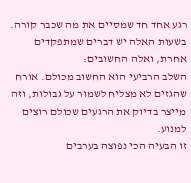רגע אחד חד שמסיים את מה שכבר קורה.
בשעות האלה יש דברים שמתפקדים אחרת, ואלה החשובים:
השלב הרביעי הוא החשוב מכולם. אורח שהגזים לא מצליח לשמור על גבולות, וזה מייצר בדיוק את הרגעים שכולם רוצים למנוע.
זו הבעיה הכי נפוצה בערבים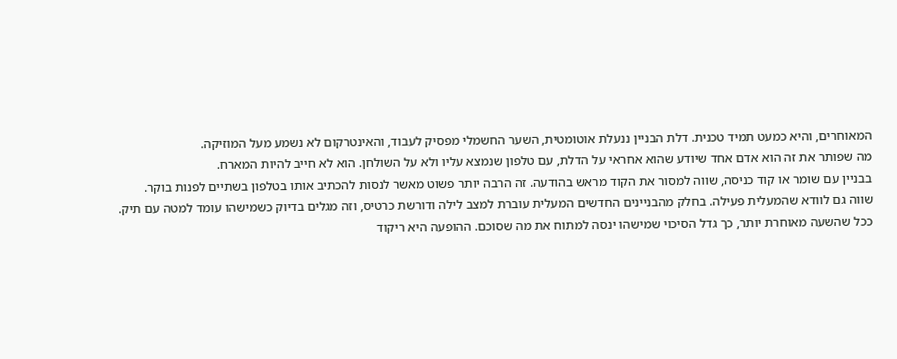המאוחרים, והיא כמעט תמיד טכנית. דלת הבניין ננעלת אוטומטית, השער החשמלי מפסיק לעבוד, והאינטרקום לא נשמע מעל המוזיקה.
מה שפותר את זה הוא אדם אחד שיודע שהוא אחראי על הדלת, עם טלפון שנמצא עליו ולא על השולחן. הוא לא חייב להיות המארח.
בבניין עם שומר או קוד כניסה, שווה למסור את הקוד מראש בהודעה. זה הרבה יותר פשוט מאשר לנסות להכתיב אותו בטלפון בשתיים לפנות בוקר.
שווה גם לוודא שהמעלית פעילה. בחלק מהבניינים החדשים המעלית עוברת למצב לילה ודורשת כרטיס, וזה מגלים בדיוק כשמישהו עומד למטה עם תיק.
ככל שהשעה מאוחרת יותר, כך גדל הסיכוי שמישהו ינסה למתוח את מה שסוכם. ההופעה היא ריקוד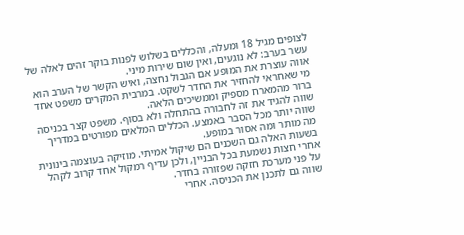לצופים מגיל 18 ומעלה, והכללים בשלוש לפנות בוקר זהים לאלה של עשר בערב: לא נוגעים, ואין שום שירות מיני.
אווה עוצרת את המופע אם הגבול נחצה, ואיש הקשר של הערב הוא מי שאחראי להחזיר את החדר לשקט. במרבית המקרים משפט אחד ברור מהמארח מספיק וממשיכים הלאה.
שווה להגיד את זה לחבורה בהתחלה ולא בסוף. משפט קצר בכניסה שווה יותר מכל הסבר באמצע. הכללים המלאים מפורטים במדריך מה מותר ומה אסור במופע.
בשעות האלה גם השכנים הם שיקול אמיתי. מוזיקה בעוצמה בינונית אחרי חצות נשמעת בכל הבניין, ולכן עדיף רמקול אחד קרוב לקהל על פני מערכת חזקה שפזורה בחדר.
שווה גם לתכנן את הכניסה. אחרי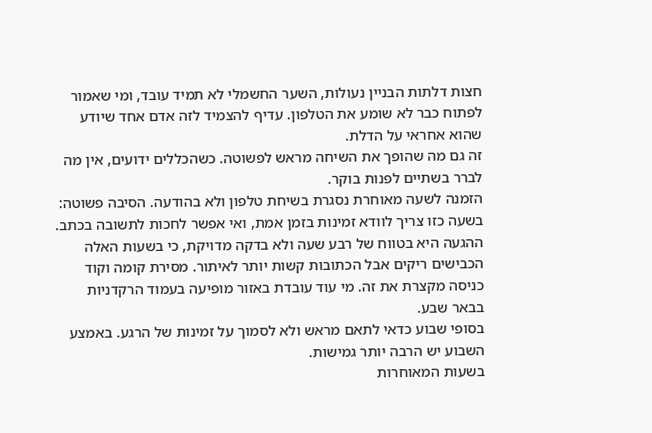חצות דלתות הבניין נעולות, השער החשמלי לא תמיד עובד, ומי שאמור לפתוח כבר לא שומע את הטלפון. עדיף להצמיד לזה אדם אחד שיודע שהוא אחראי על הדלת.
זה גם מה שהופך את השיחה מראש לפשוטה. כשהכללים ידועים, אין מה לברר בשתיים לפנות בוקר.
הזמנה לשעה מאוחרת נסגרת בשיחת טלפון ולא בהודעה. הסיבה פשוטה: בשעה כזו צריך לוודא זמינות בזמן אמת, ואי אפשר לחכות לתשובה בכתב.
ההגעה היא בטווח של רבע שעה ולא בדקה מדויקת, כי בשעות האלה הכבישים ריקים אבל הכתובות קשות יותר לאיתור. מסירת קומה וקוד כניסה מקצרת את זה. מי עוד עובדת באזור מופיעה בעמוד הרקדניות בבאר שבע.
בסופי שבוע כדאי לתאם מראש ולא לסמוך על זמינות של הרגע. באמצע השבוע יש הרבה יותר גמישות.
בשעות המאוחרות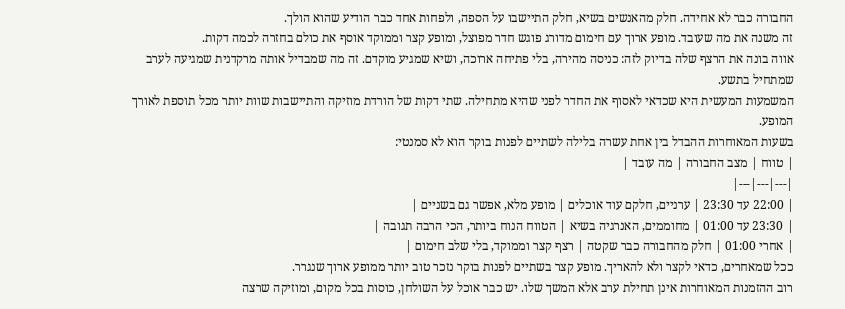החבורה כבר לא אחידה. חלק מהאנשים בשיא, חלק התיישבו על הספה, ולפחות אחד כבר הודיע שהוא הולך.
זה משנה את מה שעובד. מופע ארוך עם חימום מדורג פוגש חדר מפוצל, ומופע קצר וממוקד אוסף את כולם בחזרה לכמה דקות.
אווה בונה את הרצף שלה בדיוק לזה: כניסה מהירה, בלי פתיחה ארוכה, ושיא שמגיע מוקדם. זה מה שמבדיל אותה מרקדנית שמגיעה לערב שמתחיל בתשע.
המשמעות המעשית היא שכדאי לאסוף את החדר לפני שהיא מתחילה. שתי דקות של הורדת מוזיקה והתיישבות שוות יותר מכל תוספת לאורך המופע.
בשעות המאוחרות ההבדל בין אחת עשרה בלילה לשתיים לפנות בוקר הוא לא סמנטי:
| טווח | מצב החבורה | מה עובד |
|---|---|---|
| 22:00 עד 23:30 | ערניים, חלקם עוד אוכלים | מופע מלא, אפשר גם בשניים |
| 23:30 עד 01:00 | מחוממים, האנרגיה בשיא | הטווח הנוח ביותר, הכי הרבה תגובה |
| אחרי 01:00 | חלק מהחבורה כבר שקטה | רצף קצר וממוקד, בלי שלב חימום |
ככל שמאחרים, כדאי לקצר ולא להאריך. מופע קצר בשתיים לפנות בוקר נזכר טוב יותר ממופע ארוך שנגרר.
רוב ההזמנות המאוחרות אינן תחילת ערב אלא המשך שלו. יש כבר אוכל על השולחן, כוסות בכל מקום, ומוזיקה שרצה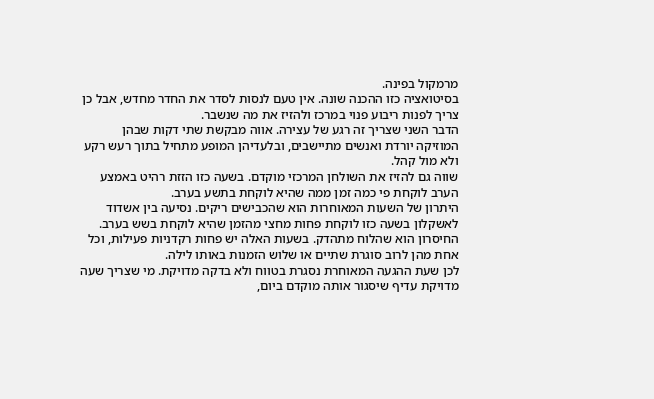מרמקול בפינה.
בסיטואציה כזו ההכנה שונה. אין טעם לנסות לסדר את החדר מחדש, אבל כן צריך לפנות ריבוע פנוי במרכז ולהזיז את מה שנשבר.
הדבר השני שצריך זה רגע של עצירה. אווה מבקשת שתי דקות שבהן המוזיקה יורדת ואנשים מתיישבים, ובלעדיהן המופע מתחיל בתוך רעש רקע ולא מול קהל.
שווה גם להזיז את השולחן המרכזי מוקדם. בשעה כזו הזזת רהיט באמצע הערב לוקחת פי כמה זמן ממה שהיא לוקחת בתשע בערב.
היתרון של השעות המאוחרות הוא שהכבישים ריקים. נסיעה בין אשדוד לאשקלון בשעה כזו לוקחת פחות מחצי מהזמן שהיא לוקחת בשש בערב.
החיסרון הוא שהלוח מתהדק. בשעות האלה יש פחות רקדניות פעילות, וכל אחת מהן לרוב סוגרת שתיים או שלוש הזמנות באותו לילה.
לכן שעת ההגעה המאוחרת נסגרת בטווח ולא בדקה מדויקת. מי שצריך שעה מדויקת עדיף שיסגור אותה מוקדם ביום,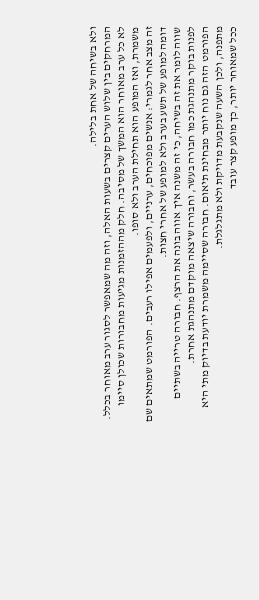ולא בשיחה של אחת בלילה.
המרחקים בין שלוש הערים קצרים בשעות האלה, וזה מה שמאפשר לסגור ערב מאוחר בכלל.
לא כל ערב מאוחר הוא המשך של מסיבה. חלק מההזמנות מגיעות מחבורות שכולן סיימו משמרת, ואז המופע הוא תחילת הערב ולא סופו.
זה מצב אחר לגמרי: אנשים מפוכחים, ערניים, ולפעמים אפילו רעבים. הפורמט שמתאים שם דומה למופע של תשע בערב ולא למופע של אחרי חצות.
שווה לומר את זה בשיחה, כי זה משנה איך אווה בונה את הרצף. חבורה טרייה בשתיים לפנות בוקר מתנהגת כמו חבורה בעשר, וחבורה שיצאה מוקדם מתנהגת אחרת.
הפורמט הזה גם נוח יותר מבחינת תיאום. חבורה שסיימה משמרת יודעת בדיוק מתי היא מתפנה, ולכן השעה שנקבעת מדויקת ולא מתגלגלת.
ככל שמאוחר יותר, כך מופע קצר עובד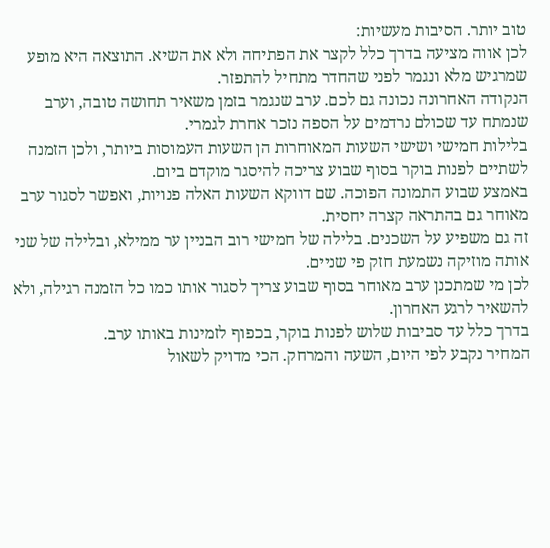טוב יותר. הסיבות מעשיות:
לכן אווה מציעה בדרך כלל לקצר את הפתיחה ולא את השיא. התוצאה היא מופע שמרגיש מלא ונגמר לפני שהחדר מתחיל להתפזר.
הנקודה האחרונה נכונה גם לכם. ערב שנגמר בזמן משאיר תחושה טובה, וערב שנמתח עד שכולם נרדמים על הספה נזכר אחרת לגמרי.
בלילות חמישי ושישי השעות המאוחרות הן השעות העמוסות ביותר, ולכן הזמנה לשתיים לפנות בוקר בסוף שבוע צריכה להיסגר מוקדם ביום.
באמצע שבוע התמונה הפוכה. שם דווקא השעות האלה פנויות, ואפשר לסגור ערב מאוחר גם בהתראה קצרה יחסית.
זה גם משפיע על השכנים. בלילה של חמישי רוב הבניין ער ממילא, ובלילה של שני אותה מוזיקה נשמעת חזק פי שניים.
לכן מי שמתכנן ערב מאוחר בסוף שבוע צריך לסגור אותו כמו כל הזמנה רגילה, ולא להשאיר לרגע האחרון.
בדרך כלל עד סביבות שלוש לפנות בוקר, בכפוף לזמינות באותו ערב.
המחיר נקבע לפי היום, השעה והמרחק. הכי מדויק לשאול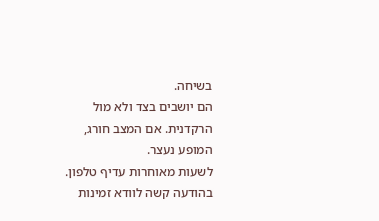בשיחה.
הם יושבים בצד ולא מול הרקדנית. אם המצב חורג, המופע נעצר.
לשעות מאוחרות עדיף טלפון. בהודעה קשה לוודא זמינות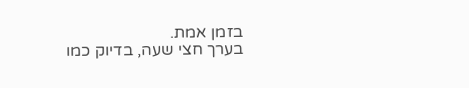בזמן אמת.
בערך חצי שעה, בדיוק כמו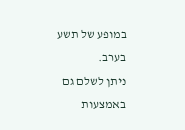במופע של תשע בערב.
ניתן לשלם גם באמצעות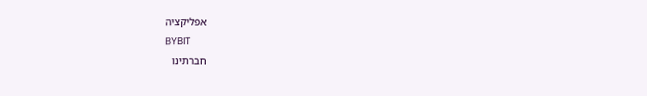אפליקציה
BYBIT
חברתינו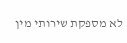לא מספקת שירותי מין